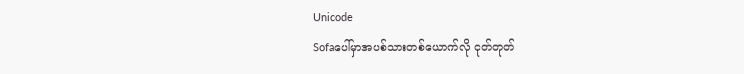Unicode
Sofaပေါ်မှာအပစ်သားတစ်ယောက်လို ငုတ်တုတ်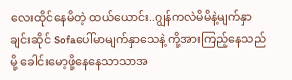လေးထိုင်နေမိတဲ့ ထယ်ယောင်း..ဂျွန်ကလဲမိမိနဲ့မျက်နှာချင်းဆိုင် Sofaပေါ်မာမျက်နှာသေနဲ့ ကို့အားကြည့်နေသည်မို့ ခေါင်းမော့ဖို့နေနေသာသာအ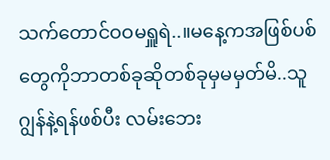သက်တောင်ဝဝမရှူရဲ..။မနေ့ကအဖြစ်ပစ်တွေကိုဘာတစ်ခုဆိုတစ်ခုမှမမှတ်မိ..သူဂျွန်နဲ့ရန်ဖစ်ပီး လမ်းဘေး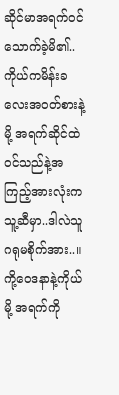ဆိုင်မာအရက်ဝင်သောက်ခဲ့မိ၏..ကိုယ်ကမိန်းခလေးအဝတ်စားနဲ့မို့ အရက်ဆိုင်ထဲဝင်သည်နဲ့အကြည့်အားလုံးက သူ့ဆီမှာ..ဒါလဲသူဂရုမစိုက်အား..။
ကို့ဝေဒနာနဲ့ကိုယ်မို့ အရက်ကို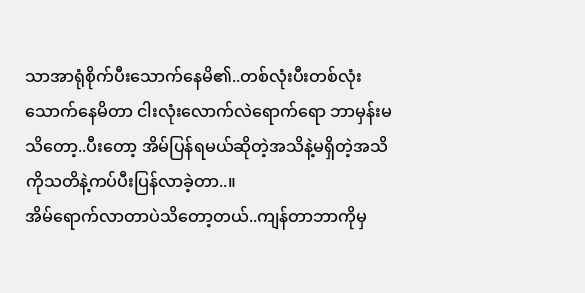သာအာရုံစိုက်ပီးသောက်နေမိ၏..တစ်လုံးပီးတစ်လုံးသောက်နေမိတာ ငါးလုံးလောက်လဲရောက်ရော ဘာမှန်းမသိတော့..ပီးတော့ အိမ်ပြန်ရမယ်ဆိုတဲ့အသိနဲ့မရှိတဲ့အသိကိုသတိနဲ့ကပ်ပီးပြန်လာခဲ့တာ..။
အိမ်ရောက်လာတာပဲသိတော့တယ်..ကျန်တာဘာကိုမှ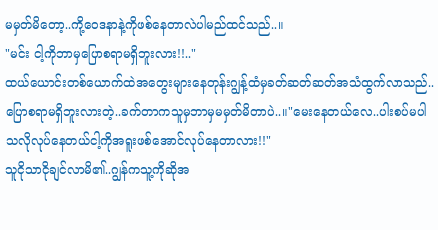မမှတ်မိတော့..ကို့ဝေဒနာနဲ့ကိုဖစ်နေတာလဲပါမည်ထင်သည်..။
"မင်း ငါ့ကိုဘာမှပြောစရာမရှိဘူးလား!!.."
ထယ်ယောင်းတစ်ယောက်ထဲအတွေးများနေတုန်းဂျွန့်ထံမှခတ်ဆတ်ဆတ်အသံထွက်လာသည်..
ပြောစရာမရှိဘူးလားတဲ့..ခက်တာကသူမှဘာမှမမှတ်မိတာပဲ..။"မေးနေတယ်လေ..ပါးစပ်မပါသလိုလုပ်နေတယ်ငါ့ကိုအရူးဖစ်အောင်လုပ်နေတာလား!!"
သူငိုသာငိုချင်လာမိ၏..ဂျွန်ကသူ့ကိုဆိုအ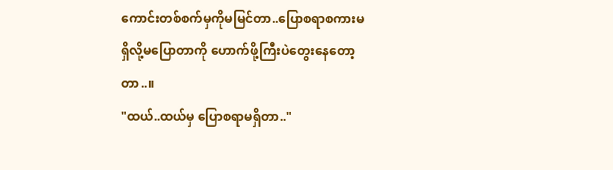ကောင်းတစ်စက်မှကိုမမြင်တာ..ပြောစရာစကားမရှိလို့မပြောတာကို ဟောက်ဖို့ကြီးပဲတွေးနေတော့တာ..။
"ထယ်..ထယ်မှ ပြောစရာမရှိတာ.."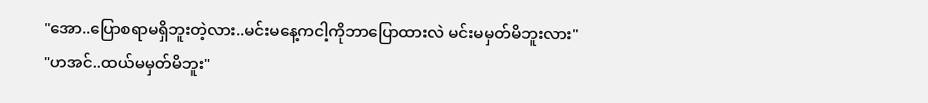"အော..ပြောစရာမရှိဘူးတဲ့လား..မင်းမနေ့ကငါ့ကိုဘာပြောထားလဲ မင်းမမှတ်မိဘူးလား"
"ဟအင်..ထယ်မမှတ်မိဘူး"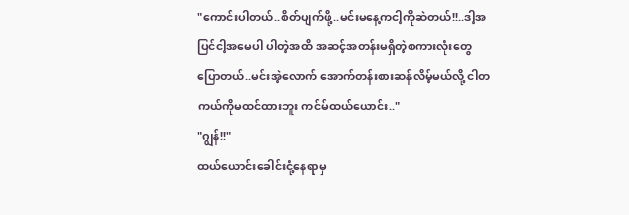"ကောင်းပါတယ်..စိတ်ပျက်ဖို့..မင်းမနေ့ကငါ့ကိုဆဲတယ်!!..ဒါ့အပြင်ငါ့အမေပါ ပါတဲ့အထိ အဆင့်အတန်းမရှိတဲ့စကားလုံးတွေပြောတယ်..မင်းအဲ့လောက် အောက်တန်းစားဆန်လိမ့်မယ်လို့ ငါတကယ်ကိုမထင်ထားဘူး ကင်မ်ထယ်ယောင်း.."
"ဂျွန်!!"
ထယ်ယောင်းခေါင်းငုံ့နေရာမှ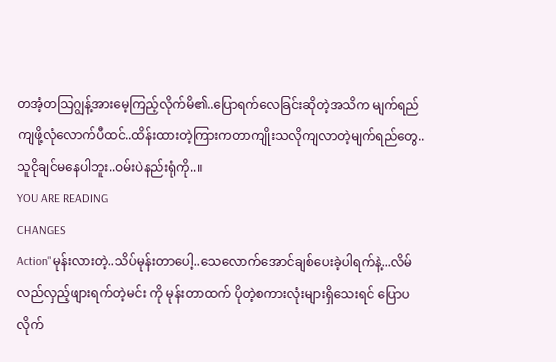တအံ့တသြဂျွန့်အားမေ့ကြည့်လိုက်မိ၏..ပြောရက်လေခြင်းဆိုတဲ့အသိက မျက်ရည်ကျဖို့လုံလောက်ပီထင်..ထိန်းထားတဲ့ကြားကတာကျိုးသလိုကျလာတဲ့မျက်ရည်တွေ..သူငိုချင်မနေပါဘူး..ဝမ်းပဲနည်းရုံကို..။
YOU ARE READING
CHANGES
Action"မုန်းလားတဲ့..သိပ်မုန်းတာပေါ့..သေလောက်အောင်ချစ်ပေးခဲ့ပါရက်နဲ့...လိမ်လည်လှည့်ဖျားရက်တဲ့မင်း ကို မုန်းတာထက် ပိုတဲ့စကားလုံးများရှိသေးရင် ပြောပလိုက်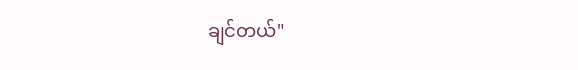ချင်တယ်"